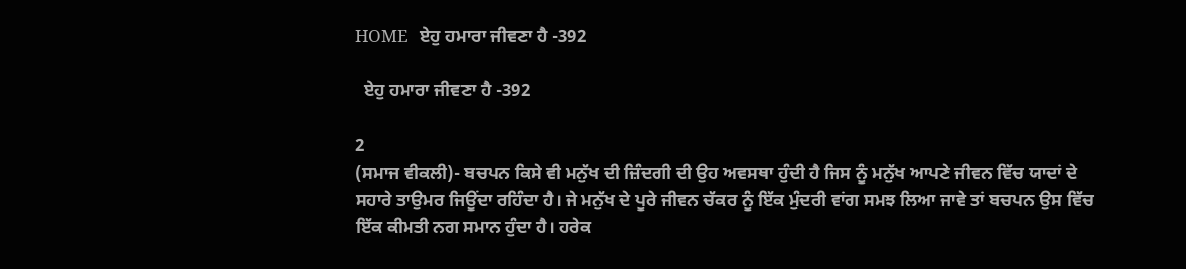HOME   ਏਹੁ ਹਮਾਰਾ ਜੀਵਣਾ ਹੈ -392

  ਏਹੁ ਹਮਾਰਾ ਜੀਵਣਾ ਹੈ -392

2
(ਸਮਾਜ ਵੀਕਲੀ)- ਬਚਪਨ ਕਿਸੇ ਵੀ ਮਨੁੱਖ ਦੀ ਜ਼ਿੰਦਗੀ ਦੀ ਉਹ ਅਵਸਥਾ ਹੁੰਦੀ ਹੈ ਜਿਸ ਨੂੰ ਮਨੁੱਖ ਆਪਣੇ ਜੀਵਨ ਵਿੱਚ ਯਾਦਾਂ ਦੇ ਸਹਾਰੇ ਤਾਉਮਰ ਜਿਊਂਦਾ ਰਹਿੰਦਾ ਹੈ। ਜੇ ਮਨੁੱਖ ਦੇ ਪੂਰੇ ਜੀਵਨ ਚੱਕਰ ਨੂੰ ਇੱਕ ਮੁੰਦਰੀ ਵਾਂਗ ਸਮਝ ਲਿਆ ਜਾਵੇ ਤਾਂ ਬਚਪਨ ਉਸ ਵਿੱਚ ਇੱਕ ਕੀਮਤੀ ਨਗ ਸਮਾਨ ਹੁੰਦਾ ਹੈ। ਹਰੇਕ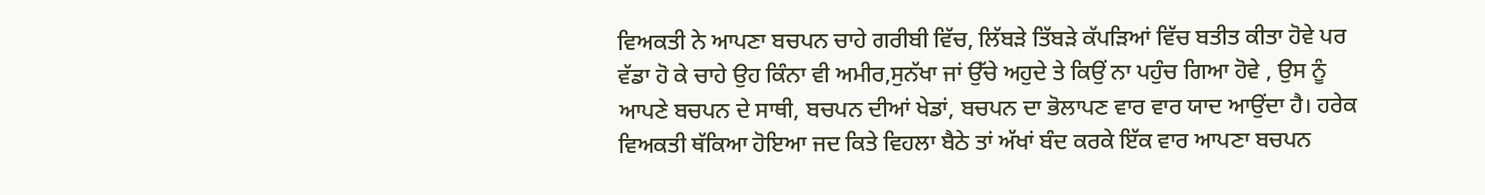ਵਿਅਕਤੀ ਨੇ ਆਪਣਾ ਬਚਪਨ ਚਾਹੇ ਗਰੀਬੀ ਵਿੱਚ, ਲਿੱਬੜੇ ਤਿੱਬੜੇ ਕੱਪੜਿਆਂ ਵਿੱਚ ਬਤੀਤ ਕੀਤਾ ਹੋਵੇ ਪਰ ਵੱਡਾ ਹੋ ਕੇ ਚਾਹੇ ਉਹ ਕਿੰਨਾ ਵੀ ਅਮੀਰ,ਸੁਨੱਖਾ ਜਾਂ ਉੱਚੇ ਅਹੁਦੇ ਤੇ ਕਿਉਂ ਨਾ ਪਹੁੰਚ ਗਿਆ ਹੋਵੇ , ਉਸ ਨੂੰ ਆਪਣੇ ਬਚਪਨ ਦੇ ਸਾਥੀ, ਬਚਪਨ ਦੀਆਂ ਖੇਡਾਂ, ਬਚਪਨ ਦਾ ਭੋਲਾਪਣ ਵਾਰ ਵਾਰ ਯਾਦ ਆਉਂਦਾ ਹੈ। ਹਰੇਕ ਵਿਅਕਤੀ ਥੱਕਿਆ ਹੋਇਆ ਜਦ ਕਿਤੇ ਵਿਹਲਾ ਬੈਠੇ ਤਾਂ ਅੱਖਾਂ ਬੰਦ ਕਰਕੇ ਇੱਕ ਵਾਰ ਆਪਣਾ ਬਚਪਨ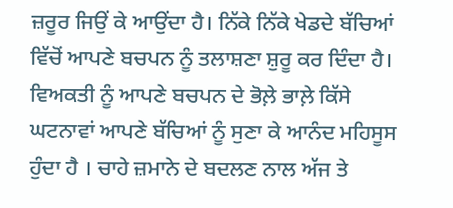ਜ਼ਰੂਰ ਜਿਉਂ ਕੇ ਆਉਂਦਾ ਹੈ। ਨਿੱਕੇ ਨਿੱਕੇ ਖੇਡਦੇ ਬੱਚਿਆਂ ਵਿੱਚੋਂ ਆਪਣੇ ਬਚਪਨ ਨੂੰ ਤਲਾਸ਼ਣਾ ਸ਼ੁਰੂ ਕਰ ਦਿੰਦਾ ਹੈ। ਵਿਅਕਤੀ ਨੂੰ ਆਪਣੇ ਬਚਪਨ ਦੇ ਭੋਲ਼ੇ ਭਾਲ਼ੇ ਕਿੱਸੇ ਘਟਨਾਵਾਂ ਆਪਣੇ ਬੱਚਿਆਂ ਨੂੰ ਸੁਣਾ ਕੇ ਆਨੰਦ ਮਹਿਸੂਸ ਹੁੰਦਾ ਹੈ । ਚਾਹੇ ਜ਼ਮਾਨੇ ਦੇ ਬਦਲਣ ਨਾਲ ਅੱਜ ਤੇ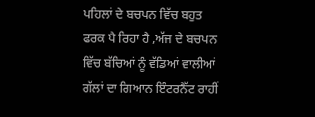ਪਹਿਲਾਂ ਦੇ ਬਚਪਨ ਵਿੱਚ ਬਹੁਤ ਫਰਕ ਪੈ ਰਿਹਾ ਹੈ ,ਅੱਜ ਦੇ ਬਚਪਨ ਵਿੱਚ ਬੱਚਿਆਂ ਨੂੰ ਵੱਡਿਆਂ ਵਾਲੀਆਂ ਗੱਲਾਂ ਦਾ ਗਿਆਨ ਇੰਟਰਨੈੱਟ ਰਾਹੀਂ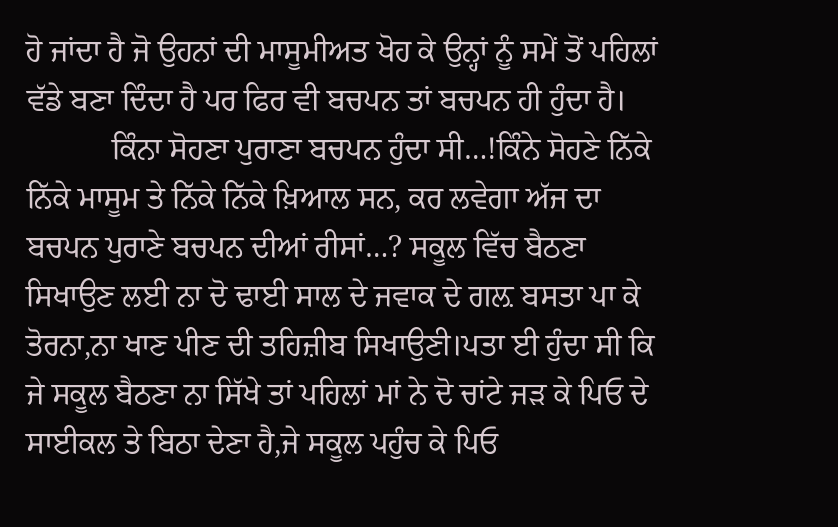ਹੋ ਜਾਂਦਾ ਹੈ ਜੋ ਉਹਨਾਂ ਦੀ ਮਾਸੂਮੀਅਤ ਖੋਹ ਕੇ ਉਨ੍ਹਾਂ ਨੂੰ ਸਮੇਂ ਤੋਂ ਪਹਿਲਾਂ ਵੱਡੇ ਬਣਾ ਦਿੰਦਾ ਹੈ ਪਰ ਫਿਰ ਵੀ ਬਚਪਨ ਤਾਂ ਬਚਪਨ ਹੀ ਹੁੰਦਾ ਹੈ।
           ਕਿੰਨਾ ਸੋਹਣਾ ਪੁਰਾਣਾ ਬਚਪਨ ਹੁੰਦਾ ਸੀ…!ਕਿੰਨੇ ਸੋਹਣੇ ਨਿੱਕੇ ਨਿੱਕੇ ਮਾਸੂਮ ਤੇ ਨਿੱਕੇ ਨਿੱਕੇ ਖ਼ਿਆਲ ਸਨ, ਕਰ ਲਵੇਗਾ ਅੱਜ ਦਾ ਬਚਪਨ ਪੁਰਾਣੇ ਬਚਪਨ ਦੀਆਂ ਰੀਸਾਂ…? ਸਕੂਲ ਵਿੱਚ ਬੈਠਣਾ  ਸਿਖਾਉਣ ਲਈ ਨਾ ਦੋ ਢਾਈ ਸਾਲ ਦੇ ਜਵਾਕ ਦੇ ਗਲ਼ ਬਸਤਾ ਪਾ ਕੇ ਤੋਰਨਾ,ਨਾ ਖਾਣ ਪੀਣ ਦੀ ਤਹਿਜ਼ੀਬ ਸਿਖਾਉਣੀ।ਪਤਾ ਈ ਹੁੰਦਾ ਸੀ ਕਿ ਜੇ ਸਕੂਲ ਬੈਠਣਾ ਨਾ ਸਿੱਖੇ ਤਾਂ ਪਹਿਲਾਂ ਮਾਂ ਨੇ ਦੋ ਚਾਂਟੇ ਜੜ ਕੇ ਪਿਓ ਦੇ ਸਾਈਕਲ ਤੇ ਬਿਠਾ ਦੇਣਾ ਹੈ,ਜੇ ਸਕੂਲ ਪਹੁੰਚ ਕੇ ਪਿਓ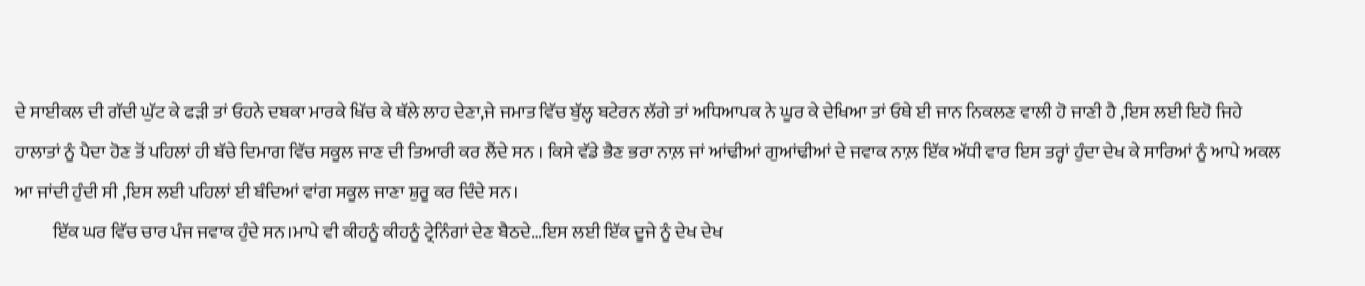ਦੇ ਸਾਈਕਲ ਦੀ ਗੱਦੀ ਘੁੱਟ ਕੇ ਫੜੀ ਤਾਂ ਓਹਨੇ ਦਬਕਾ ਮਾਰਕੇ ਖਿੱਚ ਕੇ ਥੱਲੇ ਲਾਹ ਦੇਣਾ,ਜੇ ਜਮਾਤ ਵਿੱਚ ਬੁੱਲ੍ਹ ਬਟੇਰਨ ਲੱਗੇ ਤਾਂ ਅਧਿਆਪਕ ਨੇ ਘੂਰ ਕੇ ਦੇਖਿਆ ਤਾਂ ਓਥੇ ਈ ਜਾਨ ਨਿਕਲਣ ਵਾਲੀ ਹੋ ਜਾਣੀ ਹੈ ,ਇਸ ਲਈ ਇਹੋ ਜਿਹੇ ਹਾਲਾਤਾਂ ਨੂੰ ਪੈਦਾ ਹੋਣ ਤੋਂ ਪਹਿਲਾਂ ਹੀ ਬੱਚੇ ਦਿਮਾਗ ਵਿੱਚ ਸਕੂਲ ਜਾਣ ਦੀ ਤਿਆਰੀ ਕਰ ਲੈਂਦੇ ਸਨ । ਕਿਸੇ ਵੱਡੇ ਭੈਣ ਭਰਾ ਨਾਲ਼ ਜਾਂ ਆਂਢੀਆਂ ਗੁਆਂਢੀਆਂ ਦੇ ਜਵਾਕ ਨਾਲ਼ ਇੱਕ ਅੱਧੀ ਵਾਰ ਇਸ ਤਰ੍ਹਾਂ ਹੁੰਦਾ ਦੇਖ ਕੇ ਸਾਰਿਆਂ ਨੂੰ ਆਪੇ ਅਕਲ ਆ ਜਾਂਦੀ ਹੁੰਦੀ ਸੀ ,ਇਸ ਲਈ ਪਹਿਲਾਂ ਈ ਬੰਦਿਆਂ ਵਾਂਗ ਸਕੂਲ ਜਾਣਾ ਸ਼ੁਰੂ ਕਰ ਦਿੰਦੇ ਸਨ।
          ਇੱਕ ਘਰ ਵਿੱਚ ਚਾਰ ਪੰਜ ਜਵਾਕ ਹੁੰਦੇ ਸਨ।ਮਾਪੇ ਵੀ ਕੀਹਨੂੰ ਕੀਹਨੂੰ ਟ੍ਰੇਨਿੰਗਾਂ ਦੇਣ ਬੈਠਦੇ…ਇਸ ਲਈ ਇੱਕ ਦੂਜੇ ਨੂੰ ਦੇਖ ਦੇਖ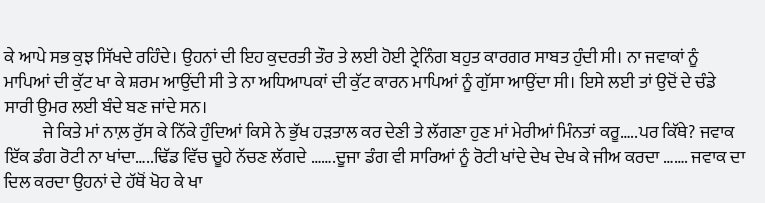ਕੇ ਆਪੇ ਸਭ ਕੁਝ ਸਿੱਖਦੇ ਰਹਿੰਦੇ। ਉਹਨਾਂ ਦੀ ਇਹ ਕੁਦਰਤੀ ਤੌਰ ਤੇ ਲਈ ਹੋਈ ਟ੍ਰੇਨਿੰਗ ਬਹੁਤ ਕਾਰਗਰ ਸਾਬਤ ਹੁੰਦੀ ਸੀ। ਨਾ ਜਵਾਕਾਂ ਨੂੰ ਮਾਪਿਆਂ ਦੀ ਕੁੱਟ ਖਾ ਕੇ ਸ਼ਰਮ ਆਉਂਦੀ ਸੀ ਤੇ ਨਾ ਅਧਿਆਪਕਾਂ ਦੀ ਕੁੱਟ ਕਾਰਨ ਮਾਪਿਆਂ ਨੂੰ ਗੁੱਸਾ ਆਉਂਦਾ ਸੀ। ਇਸੇ ਲਈ ਤਾਂ ਉਦੋਂ ਦੇ ਚੰਡੇ ਸਾਰੀ ਉਮਰ ਲਈ ਬੰਦੇ ਬਣ ਜਾਂਦੇ ਸਨ।
           ਜੇ ਕਿਤੇ ਮਾਂ ਨਾਲ਼ ਰੁੱਸ ਕੇ ਨਿੱਕੇ ਹੁੰਦਿਆਂ ਕਿਸੇ ਨੇ ਭੁੱਖ ਹੜਤਾਲ ਕਰ ਦੇਣੀ ਤੇ ਲੱਗਣਾ ਹੁਣ ਮਾਂ ਮੇਰੀਆਂ ਮਿੰਨਤਾਂ ਕਰੂ…..ਪਰ ਕਿੱਥੇ? ਜਵਾਕ ਇੱਕ ਡੰਗ ਰੋਟੀ ਨਾ ਖਾਂਦਾ…..ਢਿੱਡ ਵਿੱਚ ਚੂਹੇ ਨੱਚਣ ਲੱਗਦੇ …….ਦੂਜਾ ਡੰਗ ਵੀ ਸਾਰਿਆਂ ਨੂੰ ਰੋਟੀ ਖਾਂਦੇ ਦੇਖ ਦੇਖ ਕੇ ਜੀਅ ਕਰਦਾ ……. ਜਵਾਕ ਦਾ ਦਿਲ ਕਰਦਾ ਉਹਨਾਂ ਦੇ ਹੱਥੋਂ ਖੋਹ ਕੇ ਖਾ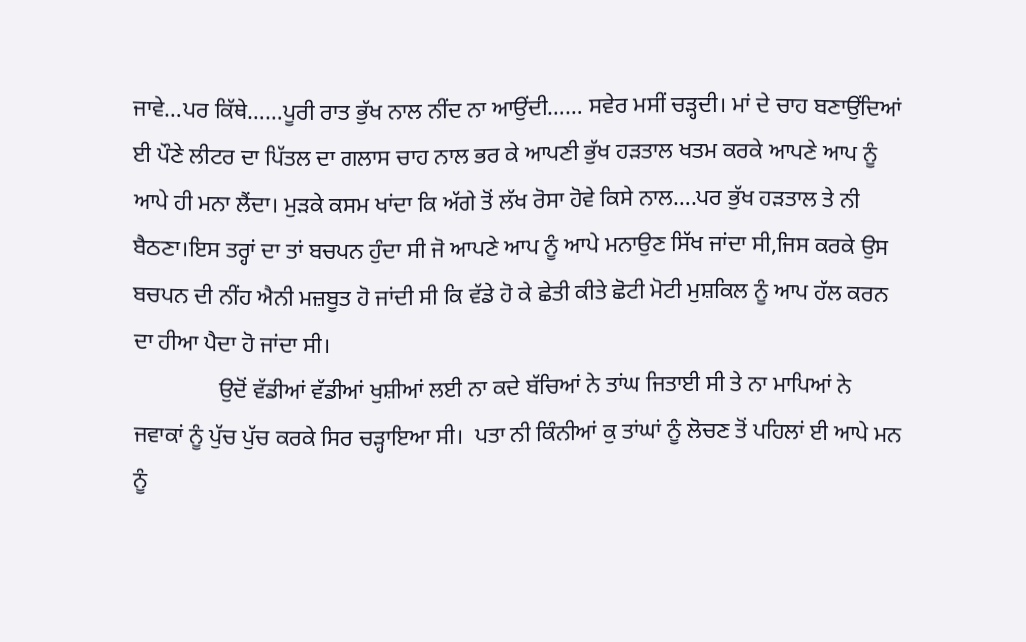ਜਾਵੇ…ਪਰ ਕਿੱਥੇ……ਪੂਰੀ ਰਾਤ ਭੁੱਖ ਨਾਲ ਨੀਂਦ ਨਾ ਆਉਂਦੀ…… ਸਵੇਰ ਮਸੀਂ ਚੜ੍ਹਦੀ। ਮਾਂ ਦੇ ਚਾਹ ਬਣਾਉਂਦਿਆਂ ਈ ਪੌਣੇ ਲੀਟਰ ਦਾ ਪਿੱਤਲ ਦਾ ਗਲਾਸ ਚਾਹ ਨਾਲ ਭਰ ਕੇ ਆਪਣੀ ਭੁੱਖ ਹੜਤਾਲ ਖਤਮ ਕਰਕੇ ਆਪਣੇ ਆਪ ਨੂੰ ਆਪੇ ਹੀ ਮਨਾ ਲੈਂਦਾ। ਮੁੜਕੇ ਕਸਮ ਖਾਂਦਾ ਕਿ ਅੱਗੇ ਤੋਂ ਲੱਖ ਰੋਸਾ ਹੋਵੇ ਕਿਸੇ ਨਾਲ….ਪਰ ਭੁੱਖ ਹੜਤਾਲ ਤੇ ਨੀ ਬੈਠਣਾ।ਇਸ ਤਰ੍ਹਾਂ ਦਾ ਤਾਂ ਬਚਪਨ ਹੁੰਦਾ ਸੀ ਜੋ ਆਪਣੇ ਆਪ ਨੂੰ ਆਪੇ ਮਨਾਉਣ ਸਿੱਖ ਜਾਂਦਾ ਸੀ,ਜਿਸ ਕਰਕੇ ਉਸ ਬਚਪਨ ਦੀ ਨੀਂਹ ਐਨੀ ਮਜ਼ਬੂਤ ਹੋ ਜਾਂਦੀ ਸੀ ਕਿ ਵੱਡੇ ਹੋ ਕੇ ਛੇਤੀ ਕੀਤੇ ਛੋਟੀ ਮੋਟੀ ਮੁਸ਼ਕਿਲ ਨੂੰ ਆਪ ਹੱਲ ਕਰਨ ਦਾ ਹੀਆ ਪੈਦਾ ਹੋ ਜਾਂਦਾ ਸੀ।
               ਉਦੋਂ ਵੱਡੀਆਂ ਵੱਡੀਆਂ ਖੁਸ਼ੀਆਂ ਲਈ ਨਾ ਕਦੇ ਬੱਚਿਆਂ ਨੇ ਤਾਂਘ ਜਿਤਾਈ ਸੀ ਤੇ ਨਾ ਮਾਪਿਆਂ ਨੇ ਜਵਾਕਾਂ ਨੂੰ ਪੁੱਚ ਪੁੱਚ ਕਰਕੇ ਸਿਰ ਚੜ੍ਹਾਇਆ ਸੀ।  ਪਤਾ ਨੀ ਕਿੰਨੀਆਂ ਕੁ ਤਾਂਘਾਂ ਨੂੰ ਲੋਚਣ ਤੋਂ ਪਹਿਲਾਂ ਈ ਆਪੇ ਮਨ ਨੂੰ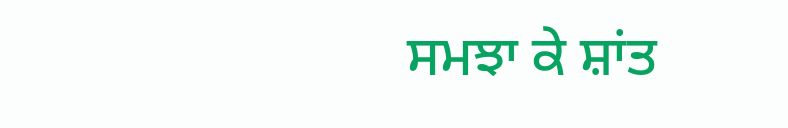ਸਮਝਾ ਕੇ ਸ਼ਾਂਤ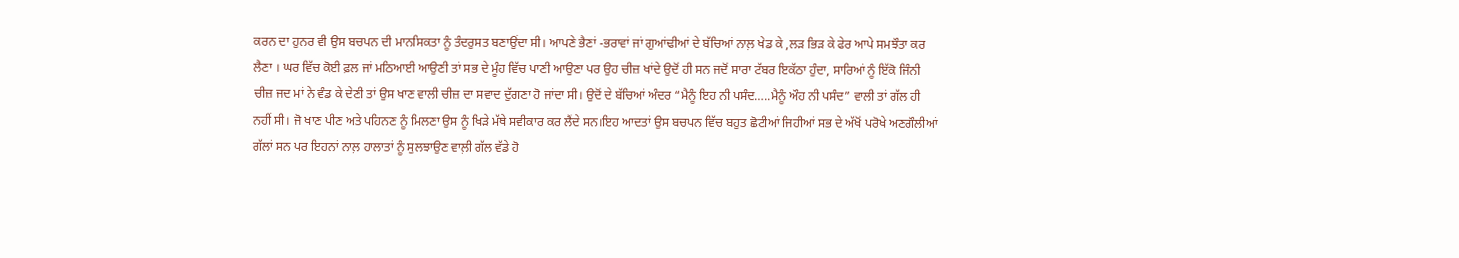ਕਰਨ ਦਾ ਹੁਨਰ ਵੀ ਉਸ ਬਚਪਨ ਦੀ ਮਾਨਸਿਕਤਾ ਨੂੰ ਤੰਦਰੁਸਤ ਬਣਾਉਂਦਾ ਸੀ। ਆਪਣੇ ਭੈਣਾਂ -ਭਰਾਵਾਂ ਜਾਂ ਗੁਆਂਢੀਆਂ ਦੇ ਬੱਚਿਆਂ ਨਾਲ਼ ਖੇਡ ਕੇ ,ਲੜ ਭਿੜ ਕੇ ਫੇਰ ਆਪੇ ਸਮਝੌਤਾ ਕਰ ਲੈਣਾ । ਘਰ ਵਿੱਚ ਕੋਈ ਫ਼ਲ ਜਾਂ ਮਠਿਆਈ ਆਉਣੀ ਤਾਂ ਸਭ ਦੇ ਮੂੰਹ ਵਿੱਚ ਪਾਣੀ ਆਉਣਾ ਪਰ ਉਹ ਚੀਜ਼ ਖਾਂਦੇ ਉਦੋਂ ਹੀ ਸਨ ਜਦੋਂ ਸਾਰਾ ਟੱਬਰ ਇਕੱਠਾ ਹੁੰਦਾ, ਸਾਰਿਆਂ ਨੂੰ ਇੱਕੋ ਜਿੰਨੀ ਚੀਜ਼ ਜਦ ਮਾਂ ਨੇ ਵੰਡ ਕੇ ਦੇਣੀ ਤਾਂ ਉਸ ਖਾਣ ਵਾਲੀ ਚੀਜ਼ ਦਾ ਸਵਾਦ ਦੁੱਗਣਾ ਹੋ ਜਾਂਦਾ ਸੀ। ਉਦੋਂ ਦੇ ਬੱਚਿਆਂ ਅੰਦਰ “ਮੈਨੂੰ ਇਹ ਨੀ ਪਸੰਦ…..ਮੈਨੂੰ ਔਹ ਨੀ ਪਸੰਦ” ਵਾਲੀ ਤਾਂ ਗੱਲ ਹੀ ਨਹੀਂ ਸੀ। ਜੋ ਖਾਣ ਪੀਣ ਅਤੇ ਪਹਿਨਣ ਨੂੰ ਮਿਲਣਾ ਉਸ ਨੂੰ ਖਿੜੇ ਮੱਥੇ ਸਵੀਕਾਰ ਕਰ ਲੈਂਦੇ ਸਨ।ਇਹ ਆਦਤਾਂ ਉਸ ਬਚਪਨ ਵਿੱਚ ਬਹੁਤ ਛੋਟੀਆਂ ਜਿਹੀਆਂ ਸਭ ਦੇ ਅੱਖੋਂ ਪਰੋਖੇ ਅਣਗੌਲੀਆਂ ਗੱਲਾਂ ਸਨ ਪਰ ਇਹਨਾਂ ਨਾਲ਼ ਹਾਲਾਤਾਂ ਨੂੰ ਸੁਲਝਾਉਣ ਵਾਲ਼ੀ ਗੱਲ ਵੱਡੇ ਹੋ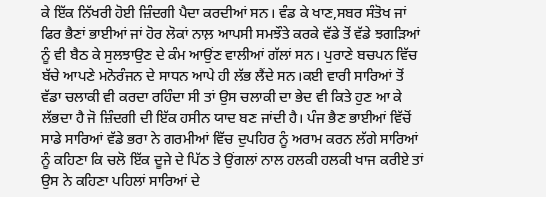ਕੇ ਇੱਕ ਨਿੱਖਰੀ ਹੋਈ ਜ਼ਿੰਦਗੀ ਪੈਦਾ ਕਰਦੀਆਂ ਸਨ। ਵੰਡ ਕੇ ਖਾਣ,ਸਬਰ ਸੰਤੋਖ ਜਾਂ ਫਿਰ ਭੈਣਾਂ ਭਾਈਆਂ ਜਾਂ ਹੋਰ ਲੋਕਾਂ ਨਾਲ਼ ਆਪਸੀ ਸਮਝੌਤੇ ਕਰਕੇ ਵੱਡੇ ਤੋਂ ਵੱਡੇ ਝਗੜਿਆਂ ਨੂੰ ਵੀ ਬੈਠ ਕੇ ਸੁਲਝਾਉਣ ਦੇ ਕੰਮ ਆਉਂਣ ਵਾਲੀਆਂ ਗੱਲਾਂ ਸਨ। ਪੁਰਾਣੇ ਬਚਪਨ ਵਿੱਚ ਬੱਚੇ ਆਪਣੇ ਮਨੋਰੰਜਨ ਦੇ ਸਾਧਨ ਆਪੇ ਹੀ ਲੱਭ ਲੈਂਦੇ ਸਨ।ਕਈ ਵਾਰੀ ਸਾਰਿਆਂ ਤੋਂ ਵੱਡਾ ਚਲਾਕੀ ਵੀ ਕਰਦਾ ਰਹਿੰਦਾ ਸੀ ਤਾਂ ਉਸ ਚਲਾਕੀ ਦਾ ਭੇਦ ਵੀ ਕਿਤੇ ਹੁਣ ਆ ਕੇ ਲੱਭਦਾ ਹੈ ਜੋ ਜ਼ਿੰਦਗੀ ਦੀ ਇੱਕ ਹਸੀਨ ਯਾਦ ਬਣ ਜਾਂਦੀ ਹੈ। ਪੰਜ ਭੈਣ ਭਾਈਆਂ ਵਿੱਚੋਂ ਸਾਡੇ ਸਾਰਿਆਂ ਵੱਡੇ ਭਰਾ ਨੇ ਗਰਮੀਆਂ ਵਿੱਚ ਦੁਪਹਿਰ ਨੂੰ ਅਰਾਮ ਕਰਨ ਲੱਗੇ ਸਾਰਿਆਂ ਨੂੰ ਕਹਿਣਾ ਕਿ ਚਲੋ ਇੱਕ ਦੂਜੇ ਦੇ ਪਿੱਠ ਤੇ ਉਂਗਲਾਂ ਨਾਲ ਹਲਕੀ ਹਲਕੀ ਖਾਜ ਕਰੀਏ ਤਾਂ ਉਸ ਨੇ ਕਹਿਣਾ ਪਹਿਲਾਂ ਸਾਰਿਆਂ ਦੇ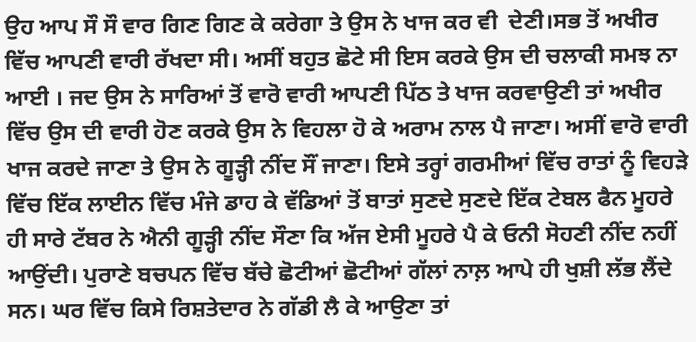ਉਹ ਆਪ ਸੌ ਸੌ ਵਾਰ ਗਿਣ ਗਿਣ ਕੇ ਕਰੇਗਾ ਤੇ ਉਸ ਨੇ ਖਾਜ ਕਰ ਵੀ  ਦੇਣੀ।ਸਭ ਤੋਂ ਅਖੀਰ ਵਿੱਚ ਆਪਣੀ ਵਾਰੀ ਰੱਖਦਾ ਸੀ। ਅਸੀਂ ਬਹੁਤ ਛੋਟੇ ਸੀ ਇਸ ਕਰਕੇ ਉਸ ਦੀ ਚਲਾਕੀ ਸਮਝ ਨਾ ਆਈ । ਜਦ ਉਸ ਨੇ ਸਾਰਿਆਂ ਤੋਂ ਵਾਰੋ ਵਾਰੀ ਆਪਣੀ ਪਿੱਠ ਤੇ ਖਾਜ ਕਰਵਾਉਣੀ ਤਾਂ ਅਖੀਰ ਵਿੱਚ ਉਸ ਦੀ ਵਾਰੀ ਹੋਣ ਕਰਕੇ ਉਸ ਨੇ ਵਿਹਲਾ ਹੋ ਕੇ ਅਰਾਮ ਨਾਲ ਪੈ ਜਾਣਾ। ਅਸੀਂ ਵਾਰੋ ਵਾਰੀ ਖਾਜ ਕਰਦੇ ਜਾਣਾ ਤੇ ਉਸ ਨੇ ਗੂੜ੍ਹੀ ਨੀਂਦ ਸੌਂ ਜਾਣਾ। ਇਸੇ ਤਰ੍ਹਾਂ ਗਰਮੀਆਂ ਵਿੱਚ ਰਾਤਾਂ ਨੂੰ ਵਿਹੜੇ ਵਿੱਚ ਇੱਕ ਲਾਈਨ ਵਿੱਚ ਮੰਜੇ ਡਾਹ ਕੇ ਵੱਡਿਆਂ ਤੋਂ ਬਾਤਾਂ ਸੁਣਦੇ ਸੁਣਦੇ ਇੱਕ ਟੇਬਲ ਫੈਨ ਮੂਹਰੇ ਹੀ ਸਾਰੇ ਟੱਬਰ ਨੇ ਐਨੀ ਗੂੜ੍ਹੀ ਨੀਂਦ ਸੌਣਾ ਕਿ ਅੱਜ ਏਸੀ ਮੂਹਰੇ ਪੈ ਕੇ ਓਨੀ ਸੋਹਣੀ ਨੀਂਦ ਨਹੀਂ ਆਉਂਦੀ। ਪੁਰਾਣੇ ਬਚਪਨ ਵਿੱਚ ਬੱਚੇ ਛੋਟੀਆਂ ਛੋਟੀਆਂ ਗੱਲਾਂ ਨਾਲ਼ ਆਪੇ ਹੀ ਖੁਸ਼ੀ ਲੱਭ ਲੈਂਦੇ ਸਨ। ਘਰ ਵਿੱਚ ਕਿਸੇ ਰਿਸ਼ਤੇਦਾਰ ਨੇ ਗੱਡੀ ਲੈ ਕੇ ਆਉਣਾ ਤਾਂ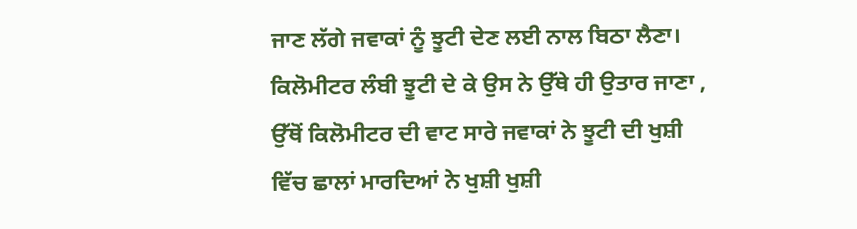ਜਾਣ ਲੱਗੇ ਜਵਾਕਾਂ ਨੂੰ ਝੂਟੀ ਦੇਣ ਲਈ ਨਾਲ ਬਿਠਾ ਲੈਣਾ। ਕਿਲੋਮੀਟਰ ਲੰਬੀ ਝੂਟੀ ਦੇ ਕੇ ਉਸ ਨੇ ਉੱਥੇ ਹੀ ਉਤਾਰ ਜਾਣਾ , ਉੱਥੋਂ ਕਿਲੋਮੀਟਰ ਦੀ ਵਾਟ ਸਾਰੇ ਜਵਾਕਾਂ ਨੇ ਝੂਟੀ ਦੀ ਖੁਸ਼ੀ ਵਿੱਚ ਛਾਲਾਂ ਮਾਰਦਿਆਂ ਨੇ ਖੁਸ਼ੀ ਖੁਸ਼ੀ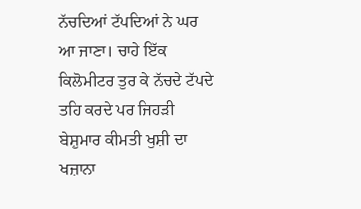ਨੱਚਦਿਆਂ ਟੱਪਦਿਆਂ ਨੇ ਘਰ ਆ ਜਾਣਾ। ਚਾਹੇ ਇੱਕ ਕਿਲੋਮੀਟਰ ਤੁਰ ਕੇ ਨੱਚਦੇ ਟੱਪਦੇ ਤਹਿ ਕਰਦੇ ਪਰ ਜਿਹੜੀ ਬੇਸ਼ੁਮਾਰ ਕੀਮਤੀ ਖੁਸ਼ੀ ਦਾ ਖਜ਼ਾਨਾ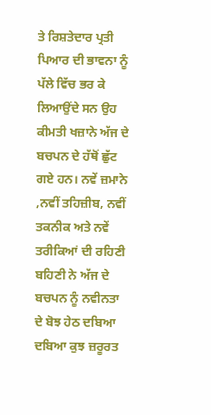ਤੇ ਰਿਸ਼ਤੇਦਾਰ ਪ੍ਰਤੀ ਪਿਆਰ ਦੀ ਭਾਵਨਾ ਨੂੰ ਪੱਲੇ ਵਿੱਚ ਭਰ ਕੇ ਲਿਆਉਂਦੇ ਸਨ ਉਹ ਕੀਮਤੀ ਖਜ਼ਾਨੇ ਅੱਜ ਦੇ ਬਚਪਨ ਦੇ ਹੱਥੋਂ ਛੁੱਟ ਗਏ ਹਨ। ਨਵੇਂ ਜ਼ਮਾਨੇ ,ਨਵੀਂ ਤਹਿਜ਼ੀਬ, ਨਵੀਂ ਤਕਨੀਕ ਅਤੇ ਨਵੇਂ ਤਰੀਕਿਆਂ ਦੀ ਰਹਿਣੀ ਬਹਿਣੀ ਨੇ ਅੱਜ ਦੇ ਬਚਪਨ ਨੂੰ ਨਵੀਨਤਾ ਦੇ ਬੋਝ ਹੇਠ ਦਬਿਆ ਦਬਿਆ ਕੁਝ ਜ਼ਰੂਰਤ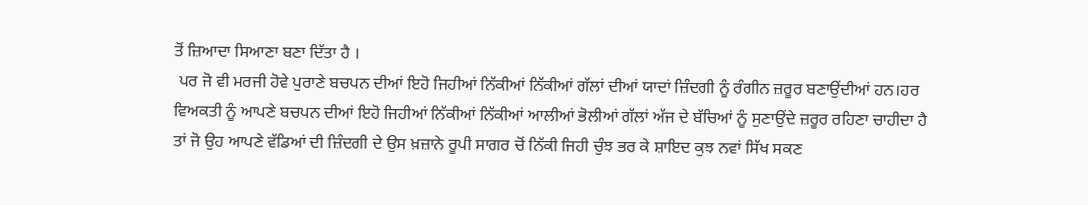ਤੋਂ ਜ਼ਿਆਦਾ ਸਿਆਣਾ ਬਣਾ ਦਿੱਤਾ ਹੈ ।
 ਪਰ ਜੋ ਵੀ ਮਰਜੀ ਹੋਵੇ ਪੁਰਾਣੇ ਬਚਪਨ ਦੀਆਂ ਇਹੋ ਜਿਹੀਆਂ ਨਿੱਕੀਆਂ ਨਿੱਕੀਆਂ ਗੱਲਾਂ ਦੀਆਂ ਯਾਦਾਂ ਜ਼ਿੰਦਗੀ ਨੂੰ ਰੰਗੀਨ ਜ਼ਰੂਰ ਬਣਾਉਂਦੀਆਂ ਹਨ।ਹਰ ਵਿਅਕਤੀ ਨੂੰ ਆਪਣੇ ਬਚਪਨ ਦੀਆਂ ਇਹੋ ਜਿਹੀਆਂ ਨਿੱਕੀਆਂ ਨਿੱਕੀਆਂ ਆਲੀਆਂ ਭੋਲੀਆਂ ਗੱਲਾਂ ਅੱਜ ਦੇ ਬੱਚਿਆਂ ਨੂੰ ਸੁਣਾਉਂਦੇ ਜ਼ਰੂਰ ਰਹਿਣਾ ਚਾਹੀਦਾ ਹੈ ਤਾਂ ਜੋ ਉਹ ਆਪਣੇ ਵੱਡਿਆਂ ਦੀ ਜ਼ਿੰਦਗੀ ਦੇ ਉਸ ਖ਼ਜ਼ਾਨੇ ਰੂਪੀ ਸਾਗਰ ਚੋਂ ਨਿੱਕੀ ਜਿਹੀ ਚੁੰਝ ਭਰ ਕੇ ਸ਼ਾਇਦ ਕੁਝ ਨਵਾਂ ਸਿੱਖ ਸਕਣ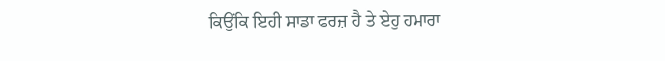ਕਿਉਂਕਿ ਇਹੀ ਸਾਡਾ ਫਰਜ਼ ਹੈ ਤੇ ਏਹੁ ਹਮਾਰਾ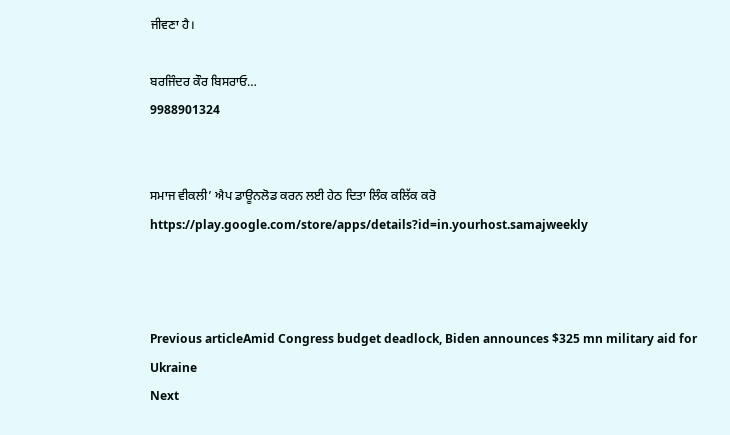ਜੀਵਣਾ ਹੈ।

ਬਰਜਿੰਦਰ ਕੌਰ ਬਿਸਰਾਓ…
9988901324


ਸਮਾਜ ਵੀਕਲੀ’ ਐਪ ਡਾਊਨਲੋਡ ਕਰਨ ਲਈ ਹੇਠ ਦਿਤਾ ਲਿੰਕ ਕਲਿੱਕ ਕਰੋ
https://play.google.com/store/apps/details?id=in.yourhost.samajweekly



Previous articleAmid Congress budget deadlock, Biden announces $325 mn military aid for Ukraine
Next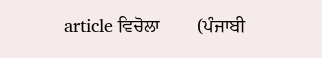article ਵਿਚੋਲਾ        (ਪੰਜਾਬੀ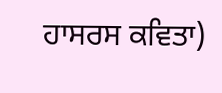ਹਾਸਰਸ ਕਵਿਤਾ)